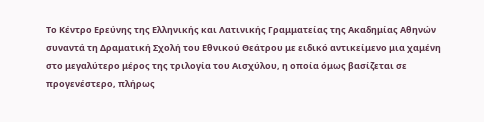Το Κέντρο Ερεύνης της Ελληνικής και Λατινικής Γραμματείας της Ακαδημίας Αθηνών συναντά τη Δραματική Σχολή του Εθνικού Θεάτρου με ειδικό αντικείμενο μια χαμένη στο μεγαλύτερο μέρος της τριλογία του Αισχύλου, η οποία όμως βασίζεται σε προγενέστερο, πλήρως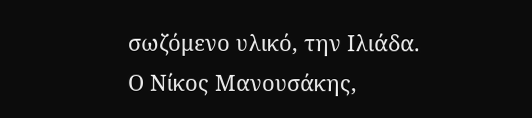σωζόμενο υλικό, την Ιλιάδα.
Ο Νίκος Μανουσάκης,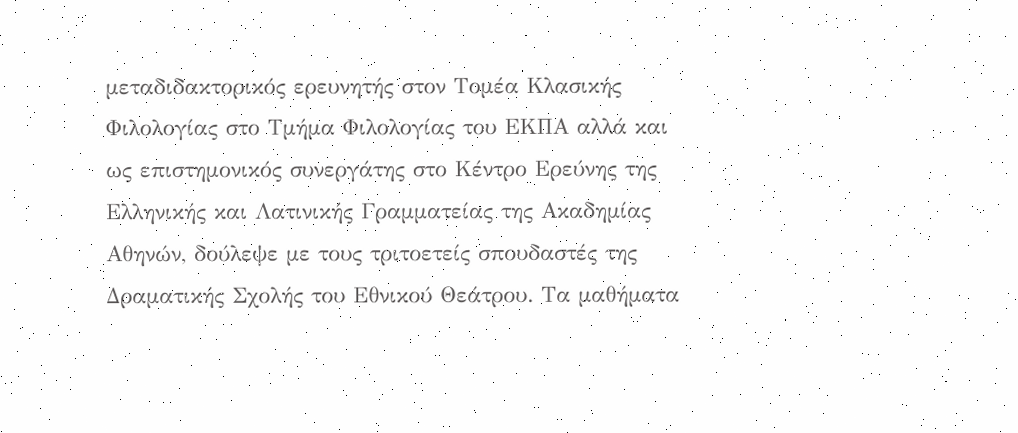μεταδιδακτορικός ερευνητής στον Τομέα Κλασικής Φιλολογίας στο Τμήμα Φιλολογίας του ΕΚΠΑ αλλά και ως επιστημονικός συνεργάτης στο Κέντρο Ερεύνης της Ελληνικής και Λατινικής Γραμματείας της Ακαδημίας Αθηνών, δούλεψε με τους τριτοετείς σπουδαστές της Δραματικής Σχολής του Εθνικού Θεάτρου. Τα μαθήματα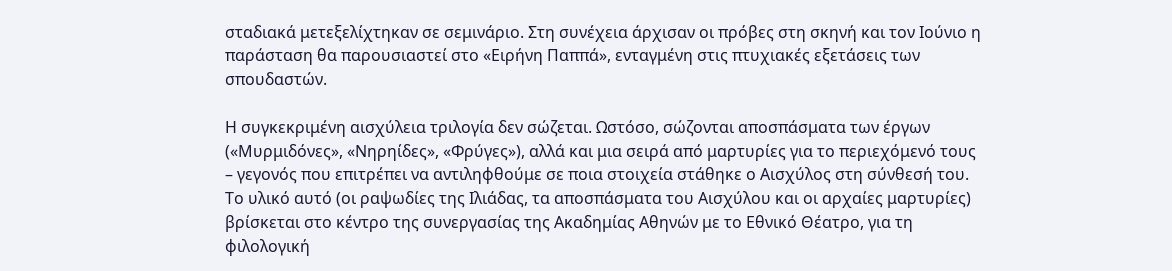σταδιακά μετεξελίχτηκαν σε σεμινάριο. Στη συνέχεια άρχισαν οι πρόβες στη σκηνή και τον Ιούνιο η παράσταση θα παρουσιαστεί στο «Ειρήνη Παππά», ενταγμένη στις πτυχιακές εξετάσεις των σπουδαστών.

Η συγκεκριμένη αισχύλεια τριλογία δεν σώζεται. Ωστόσο, σώζονται αποσπάσματα των έργων («Μυρμιδόνες», «Νηρηίδες», «Φρύγες»), αλλά και μια σειρά από μαρτυρίες για το περιεχόμενό τους – γεγονός που επιτρέπει να αντιληφθούμε σε ποια στοιχεία στάθηκε ο Αισχύλος στη σύνθεσή του. Το υλικό αυτό (οι ραψωδίες της Ιλιάδας, τα αποσπάσματα του Αισχύλου και οι αρχαίες μαρτυρίες) βρίσκεται στο κέντρο της συνεργασίας της Ακαδημίας Αθηνών με το Εθνικό Θέατρο, για τη φιλολογική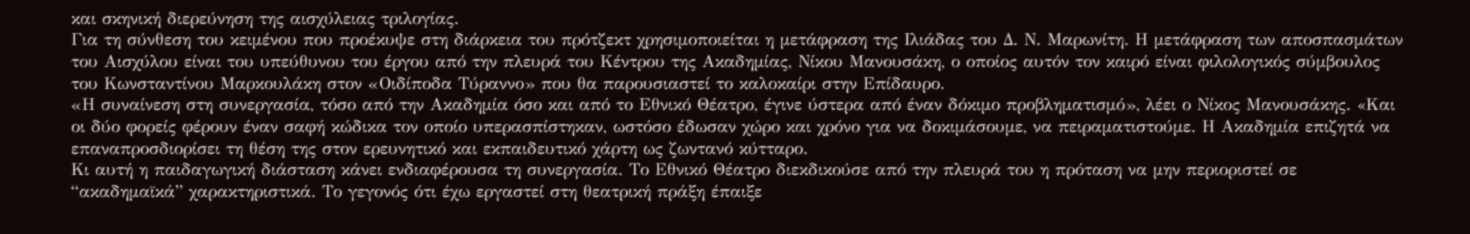και σκηνική διερεύνηση της αισχύλειας τριλογίας.
Για τη σύνθεση του κειμένου που προέκυψε στη διάρκεια του πρότζεκτ χρησιμοποιείται η μετάφραση της Ιλιάδας του Δ. Ν. Μαρωνίτη. Η μετάφραση των αποσπασμάτων του Αισχύλου είναι του υπεύθυνου του έργου από την πλευρά του Κέντρου της Ακαδημίας, Νίκου Μανουσάκη, ο οποίος αυτόν τον καιρό είναι φιλολογικός σύμβουλος του Κωνσταντίνου Μαρκουλάκη στον «Οιδίποδα Τύραννο» που θα παρουσιαστεί το καλοκαίρι στην Επίδαυρο.
«Η συναίνεση στη συνεργασία, τόσο από την Ακαδημία όσο και από το Εθνικό Θέατρο, έγινε ύστερα από έναν δόκιμο προβληματισμό», λέει ο Νίκος Μανουσάκης. «Kαι οι δύο φορείς φέρουν έναν σαφή κώδικα τον οποίο υπερασπίστηκαν, ωστόσο έδωσαν χώρο και χρόνο για να δοκιμάσουμε, να πειραματιστούμε. Η Ακαδημία επιζητά να επαναπροσδιορίσει τη θέση της στον ερευνητικό και εκπαιδευτικό χάρτη ως ζωντανό κύτταρο.
Κι αυτή η παιδαγωγική διάσταση κάνει ενδιαφέρουσα τη συνεργασία. Το Εθνικό Θέατρο διεκδικούσε από την πλευρά του η πρόταση να μην περιοριστεί σε “ακαδημαϊκά” χαρακτηριστικά. Το γεγονός ότι έχω εργαστεί στη θεατρική πράξη έπαιξε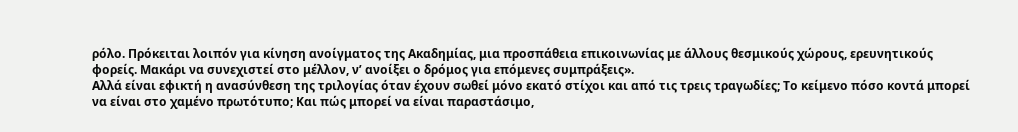ρόλο. Πρόκειται λοιπόν για κίνηση ανοίγματος της Ακαδημίας, μια προσπάθεια επικοινωνίας με άλλους θεσμικούς χώρους, ερευνητικούς φορείς. Μακάρι να συνεχιστεί στο μέλλον, ν’ ανοίξει ο δρόμος για επόμενες συμπράξεις».
Αλλά είναι εφικτή η ανασύνθεση της τριλογίας όταν έχουν σωθεί μόνο εκατό στίχοι και από τις τρεις τραγωδίες; Το κείμενο πόσο κοντά μπορεί να είναι στο χαμένο πρωτότυπο; Και πώς μπορεί να είναι παραστάσιμο,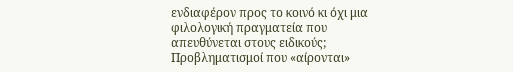ενδιαφέρον προς το κοινό κι όχι μια φιλολογική πραγματεία που απευθύνεται στους ειδικούς; Προβληματισμοί που «αίρονται»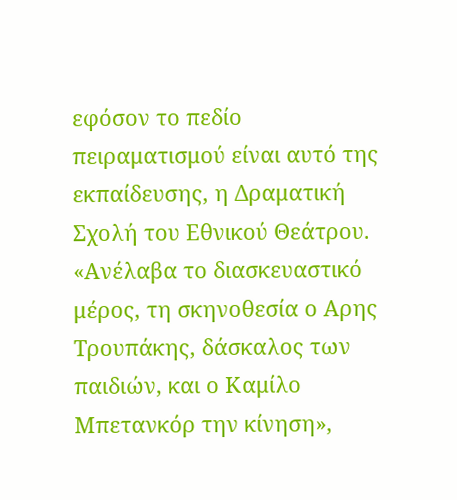εφόσον το πεδίο πειραματισμού είναι αυτό της εκπαίδευσης, η Δραματική Σχολή του Εθνικού Θεάτρου.
«Ανέλαβα το διασκευαστικό μέρος, τη σκηνοθεσία ο Αρης Τρουπάκης, δάσκαλος των παιδιών, και ο Καμίλο Μπετανκόρ την κίνηση»,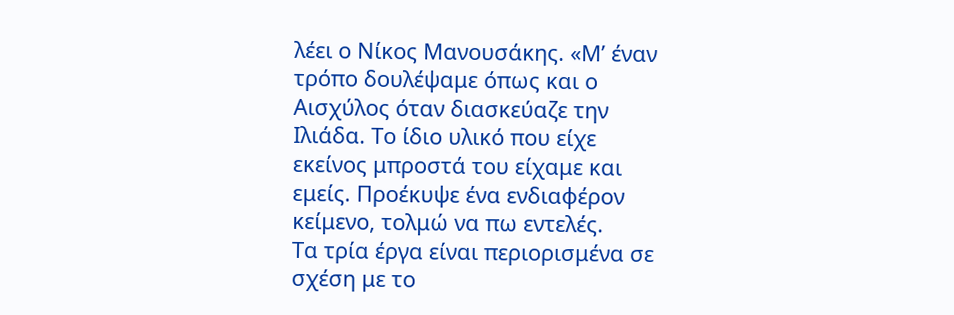λέει ο Νίκος Μανουσάκης. «Μ’ έναν τρόπο δουλέψαμε όπως και ο Αισχύλος όταν διασκεύαζε την Ιλιάδα. Το ίδιο υλικό που είχε εκείνος μπροστά του είχαμε και εμείς. Προέκυψε ένα ενδιαφέρον κείμενο, τολμώ να πω εντελές.
Τα τρία έργα είναι περιορισμένα σε σχέση με το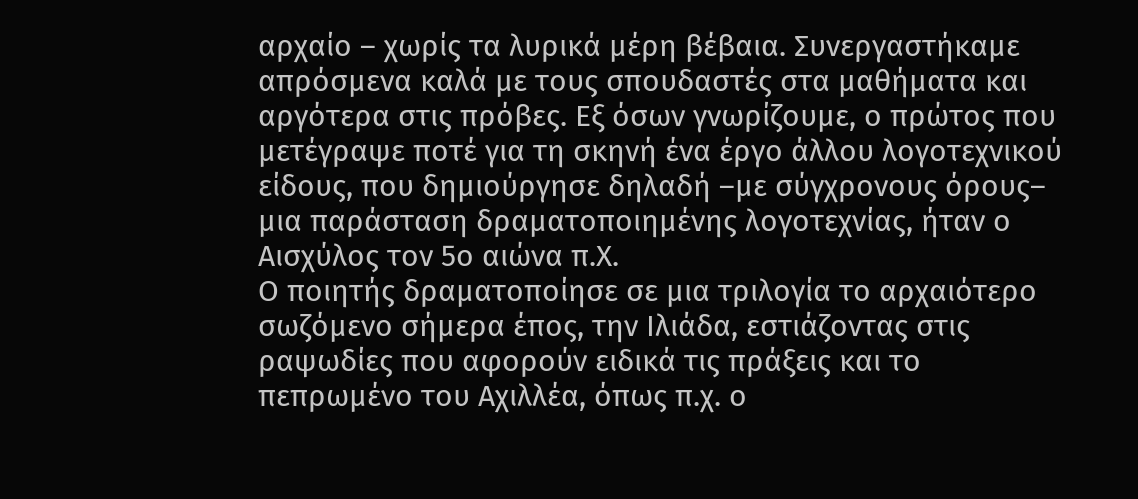αρχαίο – χωρίς τα λυρικά μέρη βέβαια. Συνεργαστήκαμε απρόσμενα καλά με τους σπουδαστές στα μαθήματα και αργότερα στις πρόβες. Εξ όσων γνωρίζουμε, ο πρώτος που μετέγραψε ποτέ για τη σκηνή ένα έργο άλλου λογοτεχνικού είδους, που δημιούργησε δηλαδή –με σύγχρονους όρους– μια παράσταση δραματοποιημένης λογοτεχνίας, ήταν ο Αισχύλος τον 5ο αιώνα π.Χ.
Ο ποιητής δραματοποίησε σε μια τριλογία το αρχαιότερο σωζόμενο σήμερα έπος, την Ιλιάδα, εστιάζοντας στις ραψωδίες που αφορούν ειδικά τις πράξεις και το πεπρωμένο του Αχιλλέα, όπως π.χ. ο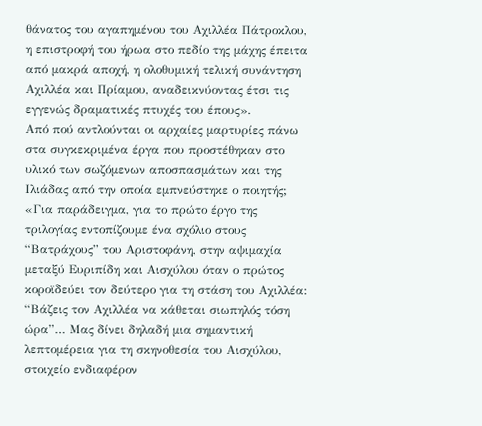θάνατος του αγαπημένου του Αχιλλέα Πάτροκλου, η επιστροφή του ήρωα στο πεδίο της μάχης έπειτα από μακρά αποχή, η ολοθυμική τελική συνάντηση Αχιλλέα και Πρίαμου, αναδεικνύοντας έτσι τις εγγενώς δραματικές πτυχές του έπους».
Από πού αντλούνται οι αρχαίες μαρτυρίες πάνω στα συγκεκριμένα έργα που προστέθηκαν στο υλικό των σωζόμενων αποσπασμάτων και της Ιλιάδας από την οποία εμπνεύστηκε ο ποιητής;
«Για παράδειγμα, για το πρώτο έργο της τριλογίας εντοπίζουμε ένα σχόλιο στους “Βατράχους” του Αριστοφάνη, στην αψιμαχία μεταξύ Ευριπίδη και Αισχύλου όταν ο πρώτος κοροϊδεύει τον δεύτερο για τη στάση του Αχιλλέα: “Βάζεις τον Αχιλλέα να κάθεται σιωπηλός τόση ώρα”… Μας δίνει δηλαδή μια σημαντική λεπτομέρεια για τη σκηνοθεσία του Αισχύλου, στοιχείο ενδιαφέρον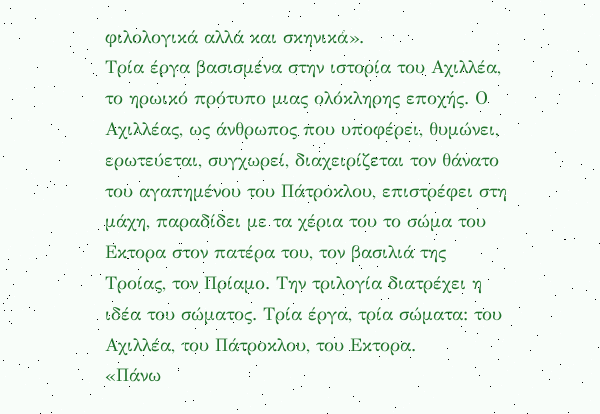φιλολογικά αλλά και σκηνικά».
Τρία έργα βασισμένα στην ιστορία του Αχιλλέα, το ηρωικό πρότυπο μιας ολόκληρης εποχής. Ο Αχιλλέας, ως άνθρωπος που υποφέρει, θυμώνει, ερωτεύεται, συγχωρεί, διαχειρίζεται τον θάνατο του αγαπημένου του Πάτροκλου, επιστρέφει στη μάχη, παραδίδει με τα χέρια του το σώμα του Εκτορα στον πατέρα του, τον βασιλιά της Τροίας, τον Πρίαμο. Την τριλογία διατρέχει η ιδέα του σώματος. Τρία έργα, τρία σώματα: του Αχιλλέα, του Πάτροκλου, του Εκτορα.
«Πάνω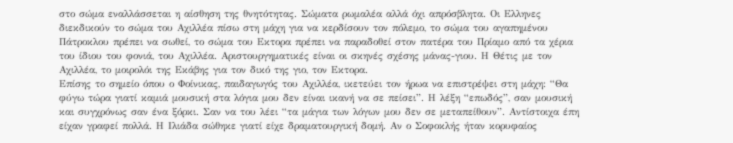στο σώμα εναλλάσσεται η αίσθηση της θνητότητας. Σώματα ρωμαλέα αλλά όχι απρόσβλητα. Οι Ελληνες διεκδικούν το σώμα του Αχιλλέα πίσω στη μάχη για να κερδίσουν τον πόλεμο, το σώμα του αγαπημένου Πάτροκλου πρέπει να σωθεί, το σώμα του Εκτορα πρέπει να παραδοθεί στον πατέρα του Πρίαμο από τα χέρια του ίδιου του φονιά, του Αχιλλέα. Αριστουργηματικές είναι οι σκηνές σχέσης μάνας-γιου. Η Θέτις με τον Αχιλλέα, το μοιρολόι της Εκάβης για τον δικό της γιο, τον Εκτορα.
Επίσης το σημείο όπου ο Φοίνικας, παιδαγωγός του Αχιλλέα, ικετεύει τον ήρωα να επιστρέψει στη μάχη: “Θα φύγω τώρα γιατί καμιά μουσική στα λόγια μου δεν είναι ικανή να σε πείσει”. Η λέξη “επωδός”, σαν μουσική και συγχρόνως σαν ένα ξόρκι. Σαν να του λέει “τα μάγια των λόγων μου δεν σε μεταπείθουν”. Αντίστοιχα έπη είχαν γραφεί πολλά. Η Ιλιάδα σώθηκε γιατί είχε δραματουργική δομή. Αν ο Σοφοκλής ήταν κορυφαίος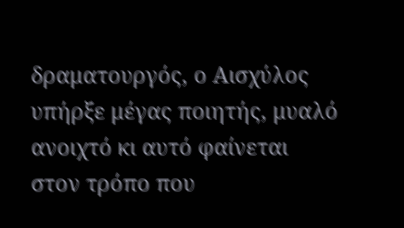δραματουργός, ο Αισχύλος υπήρξε μέγας ποιητής, μυαλό ανοιχτό κι αυτό φαίνεται στον τρόπο που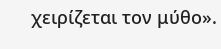χειρίζεται τον μύθο».